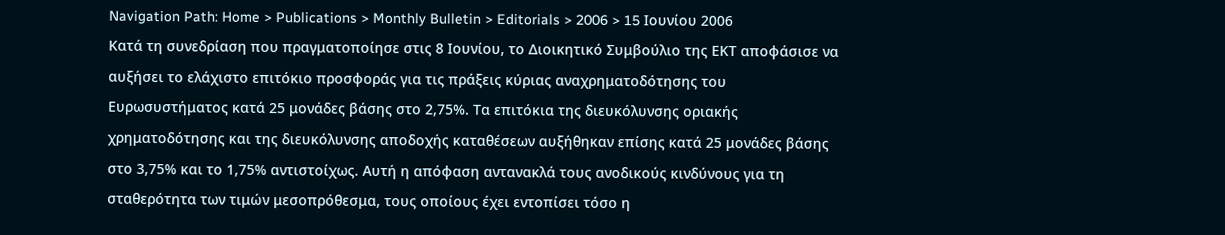Navigation Path: Home > Publications > Monthly Bulletin > Editorials > 2006 > 15 Ιουνίου 2006
Κατά τη συνεδρίαση που πραγματοποίησε στις 8 Ιουνίου, το Διοικητικό Συμβούλιο της ΕΚΤ αποφάσισε να αυξήσει το ελάχιστο επιτόκιο προσφοράς για τις πράξεις κύριας αναχρηματοδότησης του Ευρωσυστήματος κατά 25 μονάδες βάσης στο 2,75%. Τα επιτόκια της διευκόλυνσης οριακής χρηματοδότησης και της διευκόλυνσης αποδοχής καταθέσεων αυξήθηκαν επίσης κατά 25 μονάδες βάσης στο 3,75% και το 1,75% αντιστοίχως. Αυτή η απόφαση αντανακλά τους ανοδικούς κινδύνους για τη σταθερότητα των τιμών μεσοπρόθεσμα, τους οποίους έχει εντοπίσει τόσο η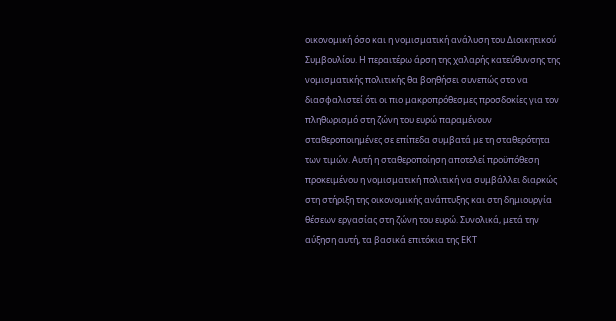οικονομική όσο και η νομισματική ανάλυση του Διοικητικού Συμβουλίου. Η περαιτέρω άρση της χαλαρής κατεύθυνσης της νομισματικής πολιτικής θα βοηθήσει συνεπώς στο να διασφαλιστεί ότι οι πιο μακροπρόθεσμες προσδοκίες για τον πληθωρισμό στη ζώνη του ευρώ παραμένουν σταθεροποιημένες σε επίπεδα συμβατά με τη σταθερότητα των τιμών. Αυτή η σταθεροποίηση αποτελεί προϋπόθεση προκειμένου η νομισματική πολιτική να συμβάλλει διαρκώς στη στήριξη της οικονομικής ανάπτυξης και στη δημιουργία θέσεων εργασίας στη ζώνη του ευρώ. Συνολικά, μετά την αύξηση αυτή, τα βασικά επιτόκια της ΕΚΤ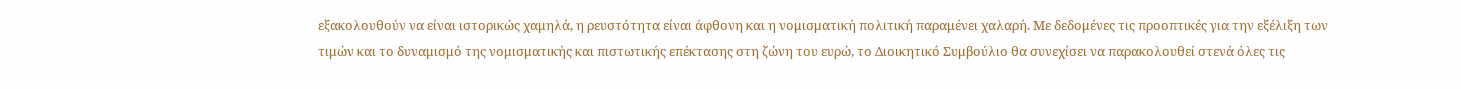εξακολουθούν να είναι ιστορικώς χαμηλά, η ρευστότητα είναι άφθονη και η νομισματική πολιτική παραμένει χαλαρή. Με δεδομένες τις προοπτικές για την εξέλιξη των τιμών και το δυναμισμό της νομισματικής και πιστωτικής επέκτασης στη ζώνη του ευρώ, το Διοικητικό Συμβούλιο θα συνεχίσει να παρακολουθεί στενά όλες τις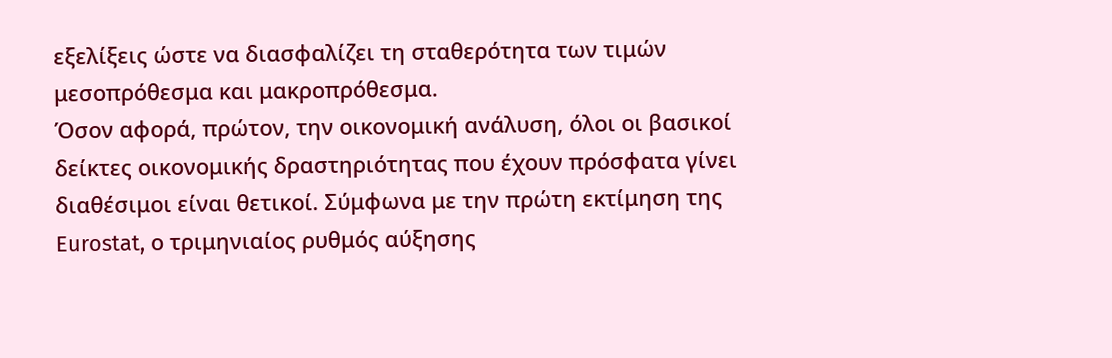εξελίξεις ώστε να διασφαλίζει τη σταθερότητα των τιμών μεσοπρόθεσμα και μακροπρόθεσμα.
Όσον αφορά, πρώτον, την οικονομική ανάλυση, όλοι οι βασικοί δείκτες οικονομικής δραστηριότητας που έχουν πρόσφατα γίνει διαθέσιμοι είναι θετικοί. Σύμφωνα με την πρώτη εκτίμηση της Eurostat, ο τριμηνιαίος ρυθμός αύξησης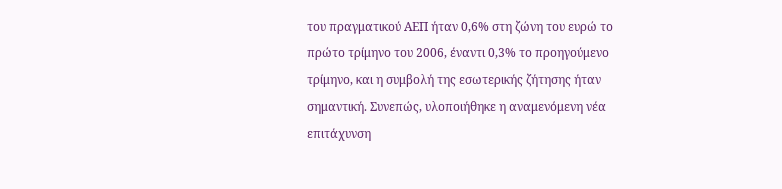του πραγματικού ΑΕΠ ήταν 0,6% στη ζώνη του ευρώ το πρώτο τρίμηνο του 2006, έναντι 0,3% το προηγούμενο τρίμηνο, και η συμβολή της εσωτερικής ζήτησης ήταν σημαντική. Συνεπώς, υλοποιήθηκε η αναμενόμενη νέα επιτάχυνση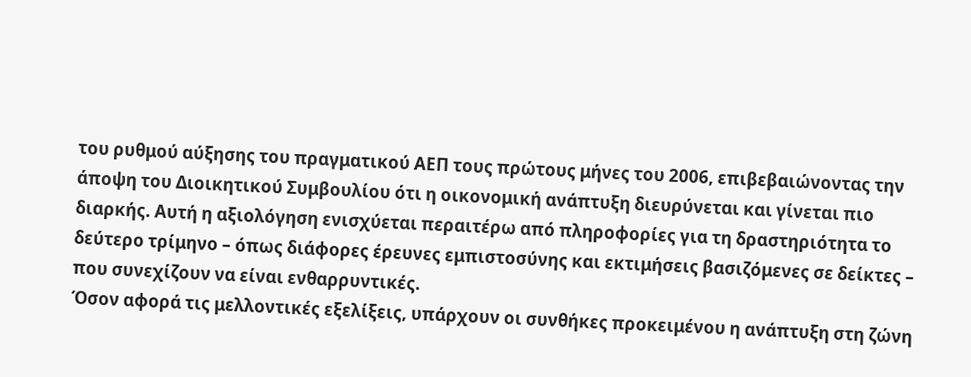του ρυθμού αύξησης του πραγματικού ΑΕΠ τους πρώτους μήνες του 2006, επιβεβαιώνοντας την άποψη του Διοικητικού Συμβουλίου ότι η οικονομική ανάπτυξη διευρύνεται και γίνεται πιο διαρκής. Αυτή η αξιολόγηση ενισχύεται περαιτέρω από πληροφορίες για τη δραστηριότητα το δεύτερο τρίμηνο – όπως διάφορες έρευνες εμπιστοσύνης και εκτιμήσεις βασιζόμενες σε δείκτες – που συνεχίζουν να είναι ενθαρρυντικές.
Όσον αφορά τις μελλοντικές εξελίξεις, υπάρχουν οι συνθήκες προκειμένου η ανάπτυξη στη ζώνη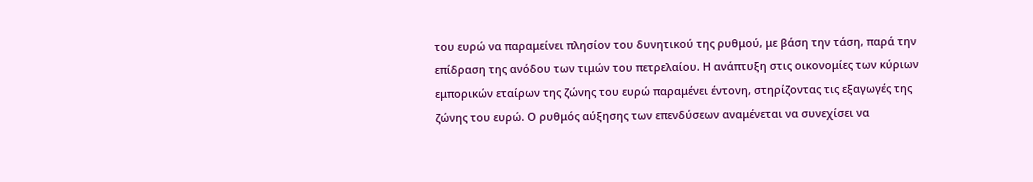του ευρώ να παραμείνει πλησίον του δυνητικού της ρυθμού, με βάση την τάση, παρά την επίδραση της ανόδου των τιμών του πετρελαίου. Η ανάπτυξη στις οικονομίες των κύριων εμπορικών εταίρων της ζώνης του ευρώ παραμένει έντονη, στηρίζοντας τις εξαγωγές της ζώνης του ευρώ. Ο ρυθμός αύξησης των επενδύσεων αναμένεται να συνεχίσει να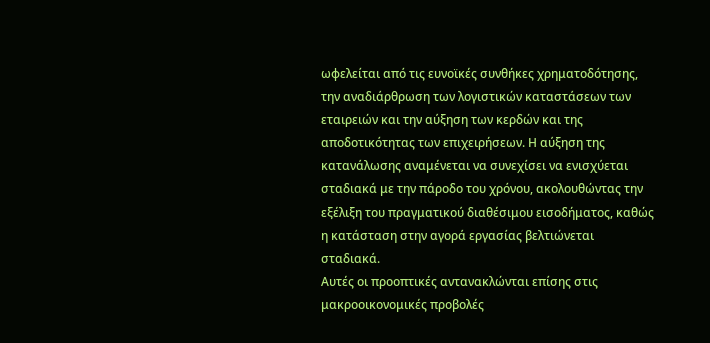ωφελείται από τις ευνοϊκές συνθήκες χρηματοδότησης, την αναδιάρθρωση των λογιστικών καταστάσεων των εταιρειών και την αύξηση των κερδών και της αποδοτικότητας των επιχειρήσεων. Η αύξηση της κατανάλωσης αναμένεται να συνεχίσει να ενισχύεται σταδιακά με την πάροδο του χρόνου, ακολουθώντας την εξέλιξη του πραγματικού διαθέσιμου εισοδήματος, καθώς η κατάσταση στην αγορά εργασίας βελτιώνεται σταδιακά.
Αυτές οι προοπτικές αντανακλώνται επίσης στις μακροοικονομικές προβολές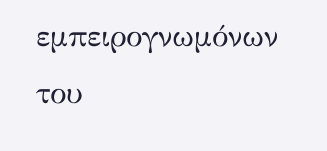εμπειρογνωμόνων του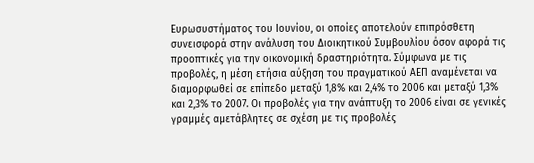Ευρωσυστήματος του Ιουνίου, οι οποίες αποτελούν επιπρόσθετη συνεισφορά στην ανάλυση του Διοικητικού Συμβουλίου όσον αφορά τις προοπτικές για την οικονομική δραστηριότητα. Σύμφωνα με τις προβολές, η μέση ετήσια αύξηση του πραγματικού ΑΕΠ αναμένεται να διαμορφωθεί σε επίπεδο μεταξύ 1,8% και 2,4% το 2006 και μεταξύ 1,3% και 2,3% το 2007. Οι προβολές για την ανάπτυξη το 2006 είναι σε γενικές γραμμές αμετάβλητες σε σχέση με τις προβολές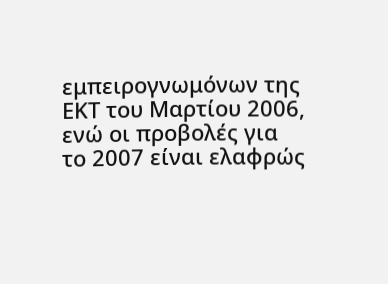εμπειρογνωμόνων της ΕΚΤ του Μαρτίου 2006, ενώ οι προβολές για το 2007 είναι ελαφρώς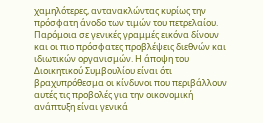χαμηλότερες, αντανακλώντας κυρίως την πρόσφατη άνοδο των τιμών του πετρελαίου. Παρόμοια σε γενικές γραμμές εικόνα δίνουν και οι πιο πρόσφατες προβλέψεις διεθνών και ιδιωτικών οργανισμών. Η άποψη του Διοικητικού Συμβουλίου είναι ότι βραχυπρόθεσμα οι κίνδυνοι που περιβάλλουν αυτές τις προβολές για την οικονομική ανάπτυξη είναι γενικά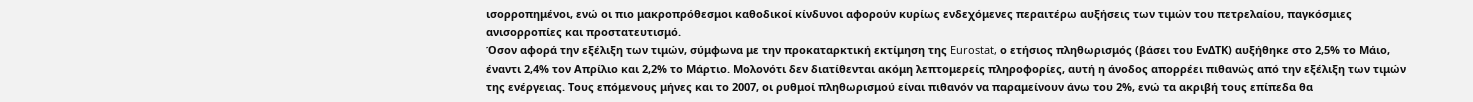ισορροπημένοι, ενώ οι πιο μακροπρόθεσμοι καθοδικοί κίνδυνοι αφορούν κυρίως ενδεχόμενες περαιτέρω αυξήσεις των τιμών του πετρελαίου, παγκόσμιες ανισορροπίες και προστατευτισμό.
Όσον αφορά την εξέλιξη των τιμών, σύμφωνα με την προκαταρκτική εκτίμηση της Eurostat, ο ετήσιος πληθωρισμός (βάσει του ΕνΔΤΚ) αυξήθηκε στο 2,5% το Μάιο, έναντι 2,4% τον Απρίλιο και 2,2% το Μάρτιο. Μολονότι δεν διατίθενται ακόμη λεπτομερείς πληροφορίες, αυτή η άνοδος απορρέει πιθανώς από την εξέλιξη των τιμών της ενέργειας. Τους επόμενους μήνες και το 2007, οι ρυθμοί πληθωρισμού είναι πιθανόν να παραμείνουν άνω του 2%, ενώ τα ακριβή τους επίπεδα θα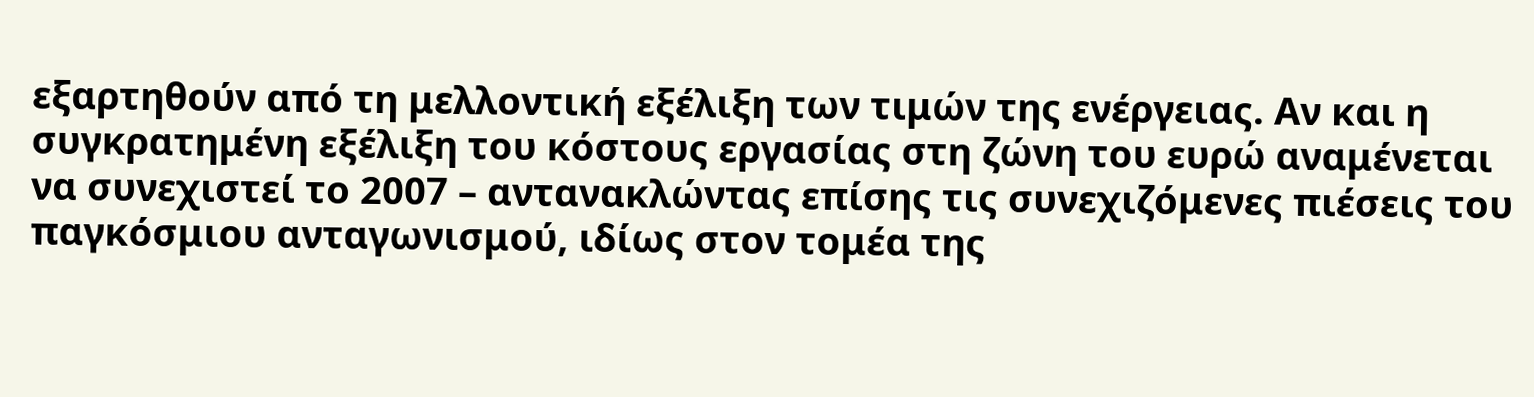εξαρτηθούν από τη μελλοντική εξέλιξη των τιμών της ενέργειας. Αν και η συγκρατημένη εξέλιξη του κόστους εργασίας στη ζώνη του ευρώ αναμένεται να συνεχιστεί το 2007 – αντανακλώντας επίσης τις συνεχιζόμενες πιέσεις του παγκόσμιου ανταγωνισμού, ιδίως στον τομέα της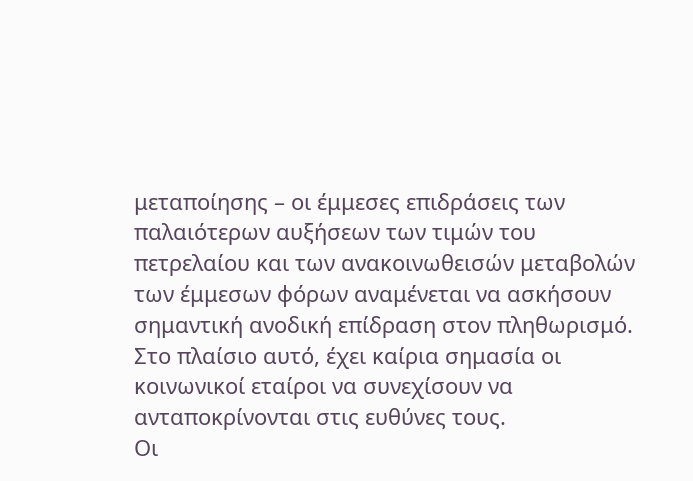μεταποίησης – οι έμμεσες επιδράσεις των παλαιότερων αυξήσεων των τιμών του πετρελαίου και των ανακοινωθεισών μεταβολών των έμμεσων φόρων αναμένεται να ασκήσουν σημαντική ανοδική επίδραση στον πληθωρισμό. Στο πλαίσιο αυτό, έχει καίρια σημασία οι κοινωνικοί εταίροι να συνεχίσουν να ανταποκρίνονται στις ευθύνες τους.
Οι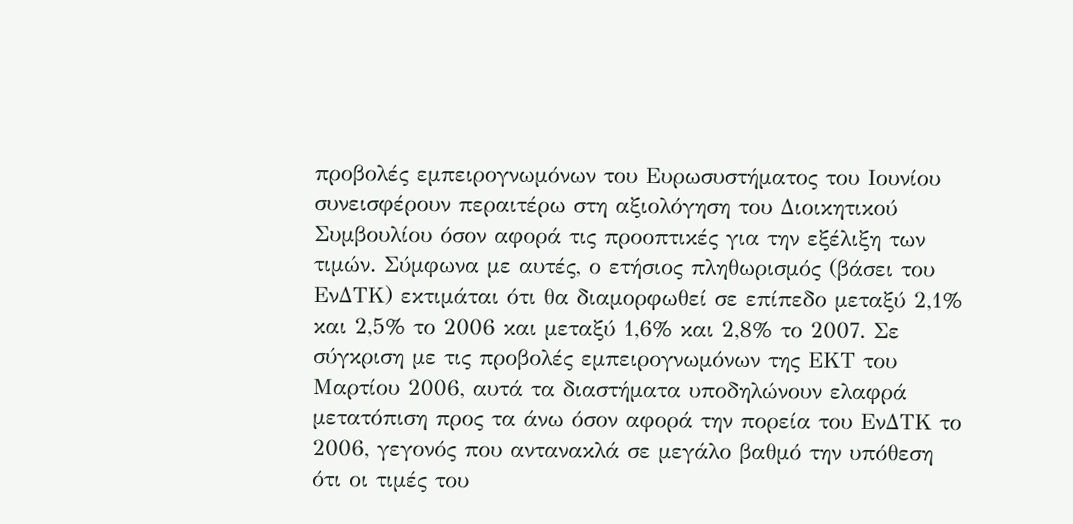προβολές εμπειρογνωμόνων του Ευρωσυστήματος του Ιουνίου συνεισφέρουν περαιτέρω στη αξιολόγηση του Διοικητικού Συμβουλίου όσον αφορά τις προοπτικές για την εξέλιξη των τιμών. Σύμφωνα με αυτές, ο ετήσιος πληθωρισμός (βάσει του ΕνΔΤΚ) εκτιμάται ότι θα διαμορφωθεί σε επίπεδο μεταξύ 2,1% και 2,5% το 2006 και μεταξύ 1,6% και 2,8% το 2007. Σε σύγκριση με τις προβολές εμπειρογνωμόνων της ΕΚΤ του Μαρτίου 2006, αυτά τα διαστήματα υποδηλώνουν ελαφρά μετατόπιση προς τα άνω όσον αφορά την πορεία του ΕνΔΤΚ το 2006, γεγονός που αντανακλά σε μεγάλο βαθμό την υπόθεση ότι οι τιμές του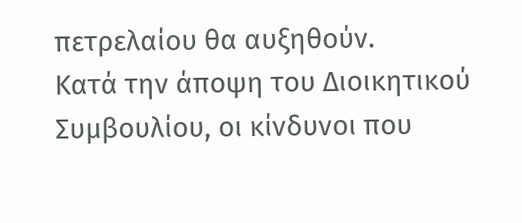πετρελαίου θα αυξηθούν.
Κατά την άποψη του Διοικητικού Συμβουλίου, οι κίνδυνοι που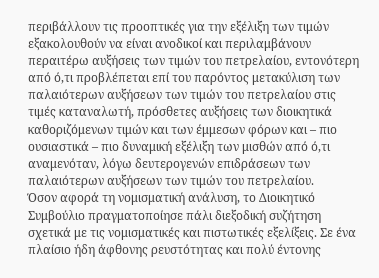περιβάλλουν τις προοπτικές για την εξέλιξη των τιμών εξακολουθούν να είναι ανοδικοί και περιλαμβάνουν περαιτέρω αυξήσεις των τιμών του πετρελαίου, εντονότερη από ό,τι προβλέπεται επί του παρόντος μετακύλιση των παλαιότερων αυξήσεων των τιμών του πετρελαίου στις τιμές καταναλωτή, πρόσθετες αυξήσεις των διοικητικά καθοριζόμενων τιμών και των έμμεσων φόρων και – πιο ουσιαστικά – πιο δυναμική εξέλιξη των μισθών από ό,τι αναμενόταν, λόγω δευτερογενών επιδράσεων των παλαιότερων αυξήσεων των τιμών του πετρελαίου.
Όσον αφορά τη νομισματική ανάλυση, το Διοικητικό Συμβούλιο πραγματοποίησε πάλι διεξοδική συζήτηση σχετικά με τις νομισματικές και πιστωτικές εξελίξεις. Σε ένα πλαίσιο ήδη άφθονης ρευστότητας και πολύ έντονης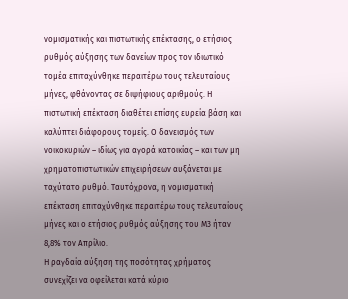νομισματικής και πιστωτικής επέκτασης, ο ετήσιος ρυθμός αύξησης των δανείων προς τον ιδιωτικό τομέα επιταχύνθηκε περαιτέρω τους τελευταίους μήνες, φθάνοντας σε διψήφιους αριθμούς. Η πιστωτική επέκταση διαθέτει επίσης ευρεία βάση και καλύπτει διάφορους τομείς. Ο δανεισμός των νοικοκυριών – ιδίως για αγορά κατοικίας – και των μη χρηματοπιστωτικών επιχειρήσεων αυξάνεται με ταχύτατο ρυθμό. Ταυτόχρονα, η νομισματική επέκταση επιταχύνθηκε περαιτέρω τους τελευταίους μήνες και ο ετήσιος ρυθμός αύξησης του Μ3 ήταν 8,8% τον Απρίλιο.
Η ραγδαία αύξηση της ποσότητας χρήματος συνεχίζει να οφείλεται κατά κύριο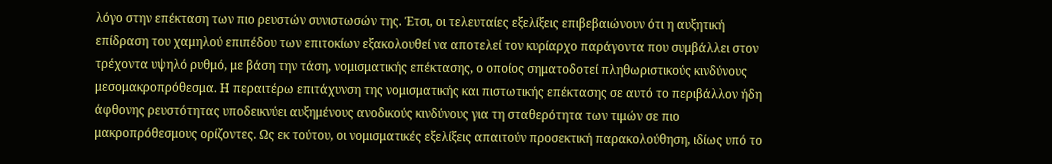λόγο στην επέκταση των πιο ρευστών συνιστωσών της. Έτσι, οι τελευταίες εξελίξεις επιβεβαιώνουν ότι η αυξητική επίδραση του χαμηλού επιπέδου των επιτοκίων εξακολουθεί να αποτελεί τον κυρίαρχο παράγοντα που συμβάλλει στον τρέχοντα υψηλό ρυθμό, με βάση την τάση, νομισματικής επέκτασης, ο οποίος σηματοδοτεί πληθωριστικούς κινδύνους μεσομακροπρόθεσμα. Η περαιτέρω επιτάχυνση της νομισματικής και πιστωτικής επέκτασης σε αυτό το περιβάλλον ήδη άφθονης ρευστότητας υποδεικνύει αυξημένους ανοδικούς κινδύνους για τη σταθερότητα των τιμών σε πιο μακροπρόθεσμους ορίζοντες. Ως εκ τούτου, οι νομισματικές εξελίξεις απαιτούν προσεκτική παρακολούθηση, ιδίως υπό το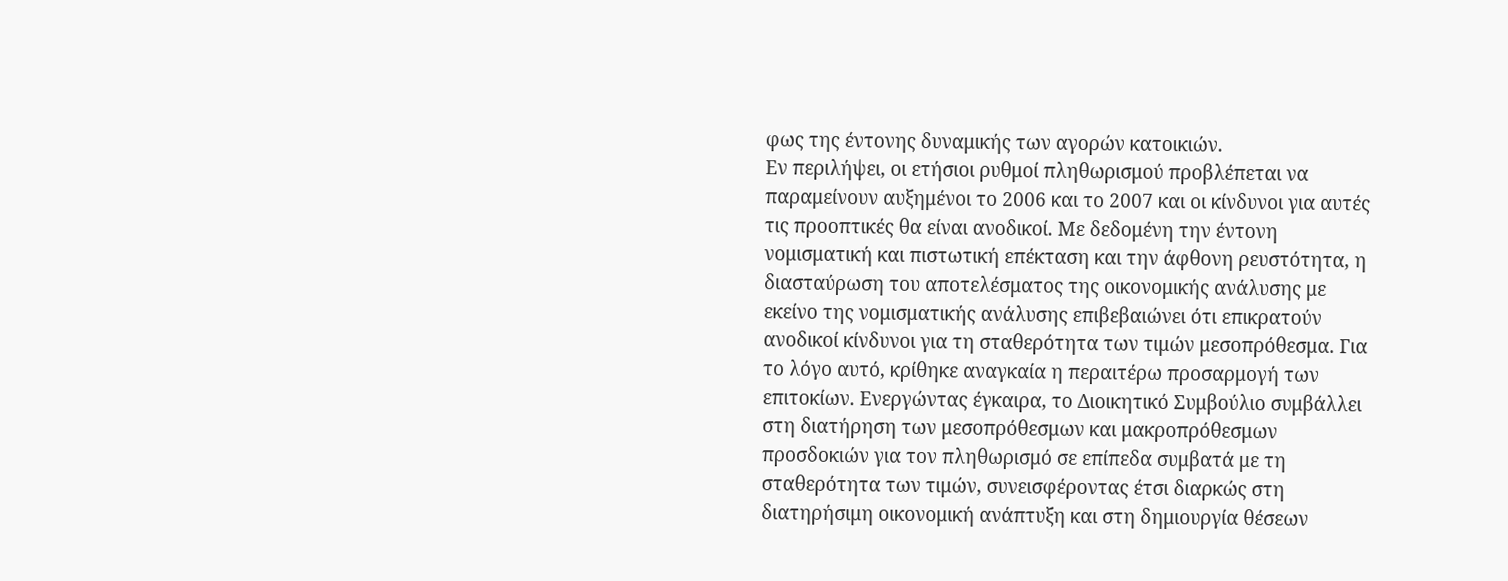φως της έντονης δυναμικής των αγορών κατοικιών.
Εν περιλήψει, οι ετήσιοι ρυθμοί πληθωρισμού προβλέπεται να παραμείνουν αυξημένοι το 2006 και το 2007 και οι κίνδυνοι για αυτές τις προοπτικές θα είναι ανοδικοί. Με δεδομένη την έντονη νομισματική και πιστωτική επέκταση και την άφθονη ρευστότητα, η διασταύρωση του αποτελέσματος της οικονομικής ανάλυσης με εκείνο της νομισματικής ανάλυσης επιβεβαιώνει ότι επικρατούν ανοδικοί κίνδυνοι για τη σταθερότητα των τιμών μεσοπρόθεσμα. Για το λόγο αυτό, κρίθηκε αναγκαία η περαιτέρω προσαρμογή των επιτοκίων. Ενεργώντας έγκαιρα, το Διοικητικό Συμβούλιο συμβάλλει στη διατήρηση των μεσοπρόθεσμων και μακροπρόθεσμων προσδοκιών για τον πληθωρισμό σε επίπεδα συμβατά με τη σταθερότητα των τιμών, συνεισφέροντας έτσι διαρκώς στη διατηρήσιμη οικονομική ανάπτυξη και στη δημιουργία θέσεων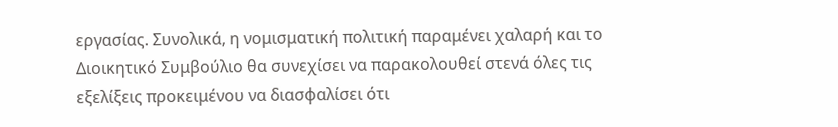εργασίας. Συνολικά, η νομισματική πολιτική παραμένει χαλαρή και το Διοικητικό Συμβούλιο θα συνεχίσει να παρακολουθεί στενά όλες τις εξελίξεις προκειμένου να διασφαλίσει ότι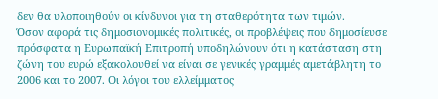δεν θα υλοποιηθούν οι κίνδυνοι για τη σταθερότητα των τιμών.
Όσον αφορά τις δημοσιονομικές πολιτικές, οι προβλέψεις που δημοσίευσε πρόσφατα η Ευρωπαϊκή Επιτροπή υποδηλώνουν ότι η κατάσταση στη ζώνη του ευρώ εξακολουθεί να είναι σε γενικές γραμμές αμετάβλητη το 2006 και το 2007. Οι λόγοι του ελλείμματος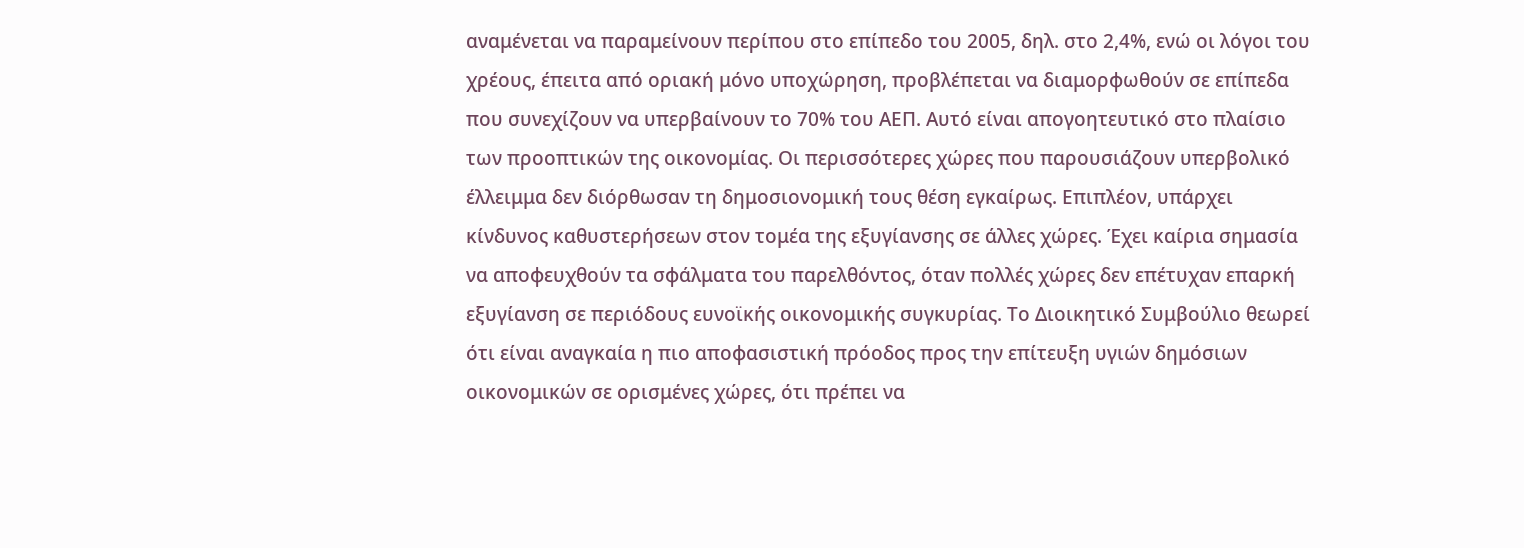αναμένεται να παραμείνουν περίπου στο επίπεδο του 2005, δηλ. στο 2,4%, ενώ οι λόγοι του χρέους, έπειτα από οριακή μόνο υποχώρηση, προβλέπεται να διαμορφωθούν σε επίπεδα που συνεχίζουν να υπερβαίνουν το 70% του ΑΕΠ. Αυτό είναι απογοητευτικό στο πλαίσιο των προοπτικών της οικονομίας. Οι περισσότερες χώρες που παρουσιάζουν υπερβολικό έλλειμμα δεν διόρθωσαν τη δημοσιονομική τους θέση εγκαίρως. Επιπλέον, υπάρχει κίνδυνος καθυστερήσεων στον τομέα της εξυγίανσης σε άλλες χώρες. Έχει καίρια σημασία να αποφευχθούν τα σφάλματα του παρελθόντος, όταν πολλές χώρες δεν επέτυχαν επαρκή εξυγίανση σε περιόδους ευνοϊκής οικονομικής συγκυρίας. Το Διοικητικό Συμβούλιο θεωρεί ότι είναι αναγκαία η πιο αποφασιστική πρόοδος προς την επίτευξη υγιών δημόσιων οικονομικών σε ορισμένες χώρες, ότι πρέπει να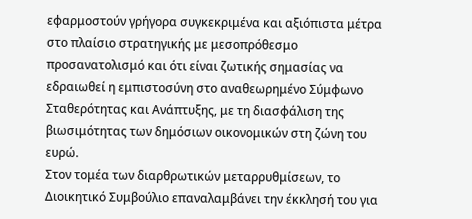εφαρμοστούν γρήγορα συγκεκριμένα και αξιόπιστα μέτρα στο πλαίσιο στρατηγικής με μεσοπρόθεσμο προσανατολισμό και ότι είναι ζωτικής σημασίας να εδραιωθεί η εμπιστοσύνη στο αναθεωρημένο Σύμφωνο Σταθερότητας και Ανάπτυξης, με τη διασφάλιση της βιωσιμότητας των δημόσιων οικονομικών στη ζώνη του ευρώ.
Στον τομέα των διαρθρωτικών μεταρρυθμίσεων, το Διοικητικό Συμβούλιο επαναλαμβάνει την έκκλησή του για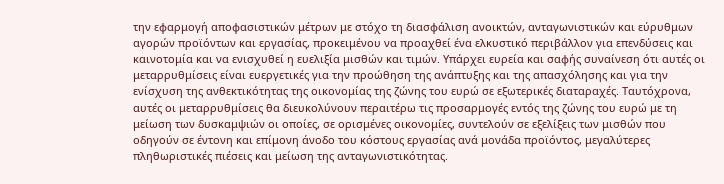την εφαρμογή αποφασιστικών μέτρων με στόχο τη διασφάλιση ανοικτών, ανταγωνιστικών και εύρυθμων αγορών προϊόντων και εργασίας, προκειμένου να προαχθεί ένα ελκυστικό περιβάλλον για επενδύσεις και καινοτομία και να ενισχυθεί η ευελιξία μισθών και τιμών. Υπάρχει ευρεία και σαφής συναίνεση ότι αυτές οι μεταρρυθμίσεις είναι ευεργετικές για την προώθηση της ανάπτυξης και της απασχόλησης και για την ενίσχυση της ανθεκτικότητας της οικονομίας της ζώνης του ευρώ σε εξωτερικές διαταραχές. Ταυτόχρονα, αυτές οι μεταρρυθμίσεις θα διευκολύνουν περαιτέρω τις προσαρμογές εντός της ζώνης του ευρώ με τη μείωση των δυσκαμψιών οι οποίες, σε ορισμένες οικονομίες, συντελούν σε εξελίξεις των μισθών που οδηγούν σε έντονη και επίμονη άνοδο του κόστους εργασίας ανά μονάδα προϊόντος, μεγαλύτερες πληθωριστικές πιέσεις και μείωση της ανταγωνιστικότητας.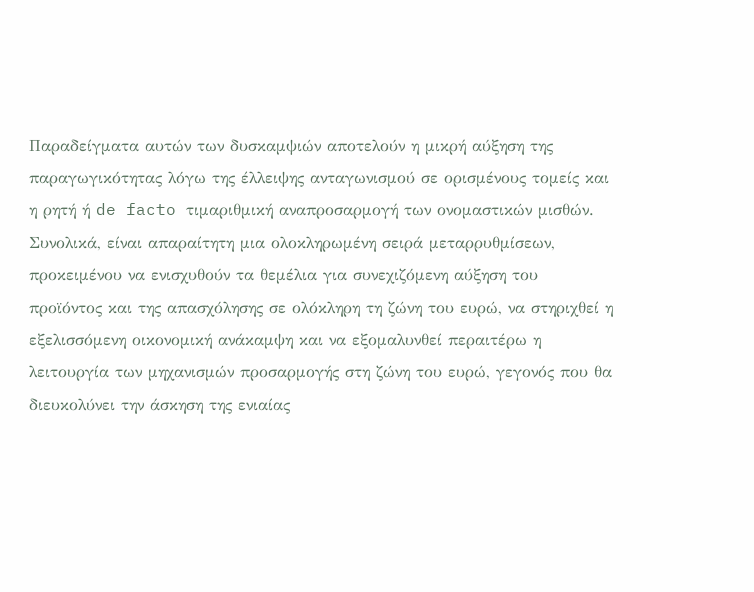Παραδείγματα αυτών των δυσκαμψιών αποτελούν η μικρή αύξηση της παραγωγικότητας λόγω της έλλειψης ανταγωνισμού σε ορισμένους τομείς και η ρητή ή de facto τιμαριθμική αναπροσαρμογή των ονομαστικών μισθών. Συνολικά, είναι απαραίτητη μια ολοκληρωμένη σειρά μεταρρυθμίσεων, προκειμένου να ενισχυθούν τα θεμέλια για συνεχιζόμενη αύξηση του προϊόντος και της απασχόλησης σε ολόκληρη τη ζώνη του ευρώ, να στηριχθεί η εξελισσόμενη οικονομική ανάκαμψη και να εξομαλυνθεί περαιτέρω η λειτουργία των μηχανισμών προσαρμογής στη ζώνη του ευρώ, γεγονός που θα διευκολύνει την άσκηση της ενιαίας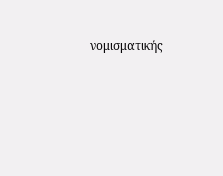νομισματικής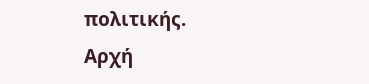πολιτικής.
Αρχή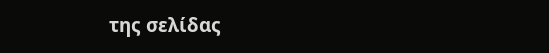της σελίδας